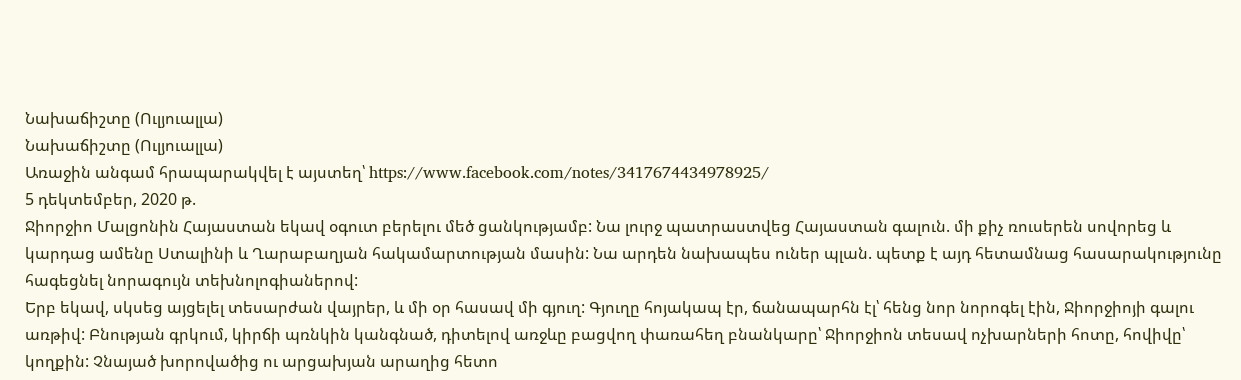Նախաճիշտը (Ուլյուալլա)
Նախաճիշտը (Ուլյուալլա)
Առաջին անգամ հրապարակվել է այստեղ՝ https://www.facebook.com/notes/3417674434978925/
5 դեկտեմբեր, 2020 թ.
Ջիորջիո Մալցոնին Հայաստան եկավ օգուտ բերելու մեծ ցանկությամբ: Նա լուրջ պատրաստվեց Հայաստան գալուն. մի քիչ ռուսերեն սովորեց և կարդաց ամենը Ստալինի և Ղարաբաղյան հակամարտության մասին: Նա արդեն նախապես ուներ պլան. պետք է այդ հետամնաց հասարակությունը հագեցնել նորագույն տեխնոլոգիաներով:
Երբ եկավ, սկսեց այցելել տեսարժան վայրեր, և մի օր հասավ մի գյուղ: Գյուղը հոյակապ էր, ճանապարհն էլ՝ հենց նոր նորոգել էին, Ջիորջիոյի գալու առթիվ: Բնության գրկում, կիրճի պռնկին կանգնած, դիտելով առջևը բացվող փառահեղ բնանկարը՝ Ջիորջիոն տեսավ ոչխարների հոտը, հովիվը՝ կողքին: Չնայած խորովածից ու արցախյան արաղից հետո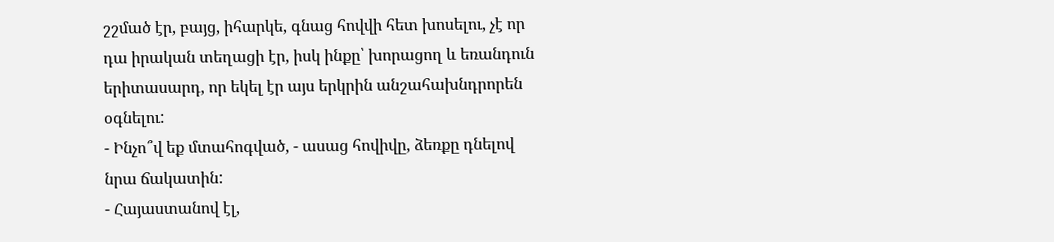շշմած էր, բայց, իհարկե, գնաց հովվի հետ խոսելու, չէ որ դա իրական տեղացի էր, իսկ ինքը՝ խորացող և եռանդուն երիտասարդ, որ եկել էր այս երկրին անշահախնդրորեն օգնելու:
- Ինչո՞վ եք մտահոգված, - ասաց հովիվը, ձեռքը դնելով նրա ճակատին:
- Հայաստանով էլ,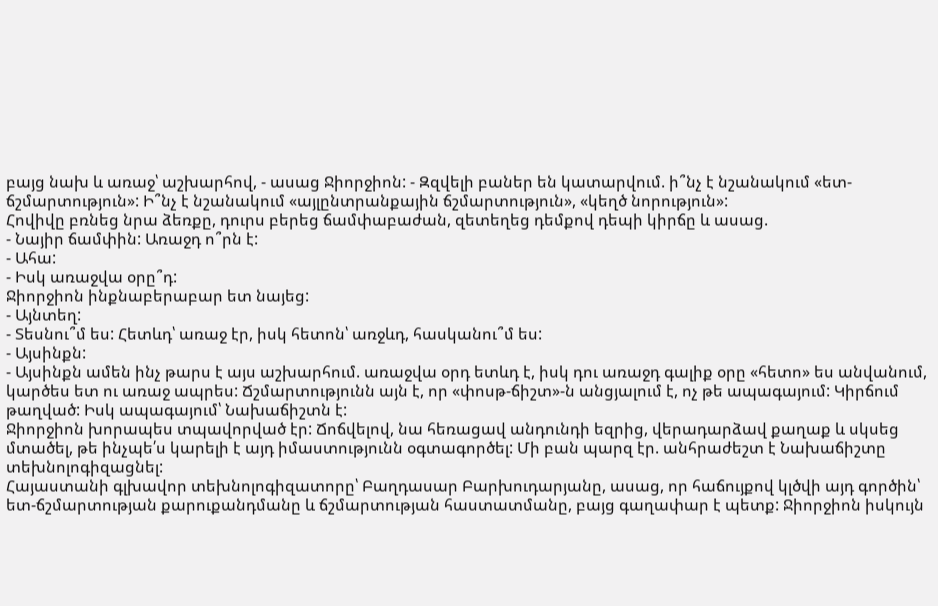բայց նախ և առաջ՝ աշխարհով, - ասաց Ջիորջիոն: - Զզվելի բաներ են կատարվում. ի՞նչ է նշանակում «ետ-ճշմարտություն»: Ի՞նչ է նշանակում «այլընտրանքային ճշմարտություն», «կեղծ նորություն»:
Հովիվը բռնեց նրա ձեռքը, դուրս բերեց ճամփաբաժան, զետեղեց դեմքով դեպի կիրճը և ասաց.
- Նայիր ճամփին: Առաջդ ո՞րն է:
- Ահա:
- Իսկ առաջվա օրը՞դ:
Ջիորջիոն ինքնաբերաբար ետ նայեց:
- Այնտեղ:
- Տեսնու՞մ ես: Հետևդ՝ առաջ էր, իսկ հետոն՝ առջևդ, հասկանու՞մ ես:
- Այսինքն:
- Այսինքն ամեն ինչ թարս է այս աշխարհում. առաջվա օրդ ետևդ է, իսկ դու առաջդ գալիք օրը «հետո» ես անվանում, կարծես ետ ու առաջ ապրես: Ճշմարտությունն այն է, որ «փոսթ-ճիշտ»-ն անցյալում է, ոչ թե ապագայում: Կիրճում թաղված: Իսկ ապագայում՝ Նախաճիշտն է:
Ջիորջիոն խորապես տպավորված էր: Ճոճվելով, նա հեռացավ անդունդի եզրից, վերադարձավ քաղաք և սկսեց մտածել, թե ինչպե՛ս կարելի է այդ իմաստությունն օգտագործել: Մի բան պարզ էր. անհրաժեշտ է Նախաճիշտը տեխնոլոգիզացնել:
Հայաստանի գլխավոր տեխնոլոգիզատորը՝ Բաղդասար Բարխուդարյանը, ասաց, որ հաճույքով կլծվի այդ գործին՝ ետ-ճշմարտության քարուքանդմանը և ճշմարտության հաստատմանը, բայց գաղափար է պետք: Ջիորջիոն իսկույն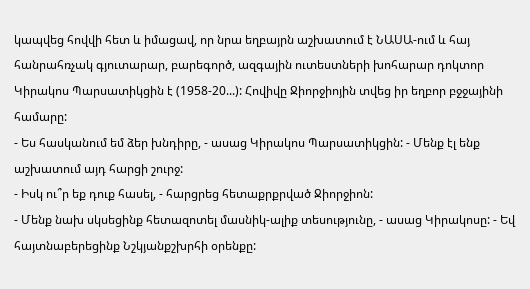կապվեց հովվի հետ և իմացավ, որ նրա եղբայրն աշխատում է ՆԱՍԱ-ում և հայ հանրահռչակ գյուտարար, բարեգործ, ազգային ուտեստների խոհարար դոկտոր Կիրակոս Պարսատիկցին է (1958-20...): Հովիվը Ջիորջիոյին տվեց իր եղբոր բջջայինի համարը:
- Ես հասկանում եմ ձեր խնդիրը, - ասաց Կիրակոս Պարսատիկցին: - Մենք էլ ենք աշխատում այդ հարցի շուրջ:
- Իսկ ու՞ր եք դուք հասել, - հարցրեց հետաքրքրված Ջիորջիոն:
- Մենք նախ սկսեցինք հետազոտել մասնիկ-ալիք տեսությունը, - ասաց Կիրակոսը: - Եվ հայտնաբերեցինք Նշկյանքշխրհի օրենքը: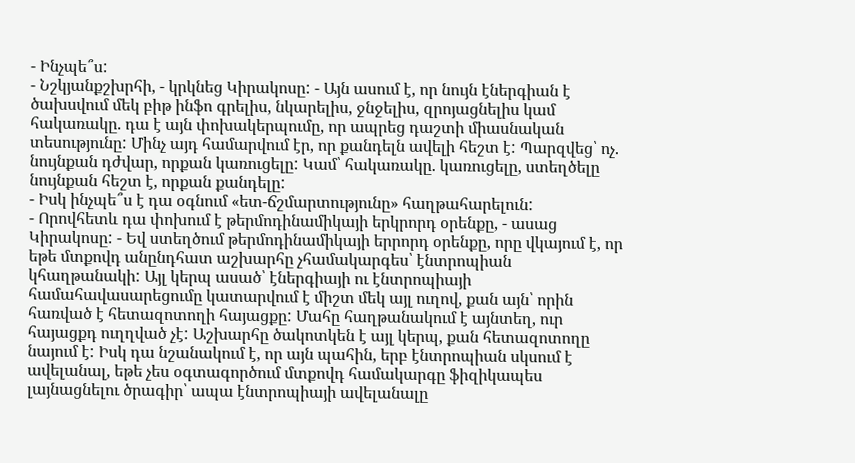- Ինչպե՞ս:
- Նշկյանքշխրհի, - կրկնեց Կիրակոսը: - Այն ասում է, որ նույն էներգիան է ծախսվում մեկ բիթ ինֆո գրելիս, նկարելիս, ջնջելիս, զրոյացնելիս կամ հակառակը. դա է այն փոխակերպումը, որ ապրեց դաշտի միասնական տեսությունը: Մինչ այդ համարվում էր, որ քանդելն ավելի հեշտ է: Պարզվեց՝ ոչ. նույնքան դժվար, որքան կառուցելը: Կամ՝ հակառակը. կառուցելը, ստեղծելը նույնքան հեշտ է, որքան քանդելը:
- Իսկ ինչպե՞ս է դա օգնում «ետ-ճշմարտությունը» հաղթահարելուն:
- Որովհետև դա փոխում է թերմոդինամիկայի երկրորդ օրենքը, - ասաց Կիրակոսը: - Եվ ստեղծում թերմոդինամիկայի երրորդ օրենքը, որը վկայում է, որ եթե մտքովդ անընդհատ աշխարհը չհամակարգես՝ էնտրոպիան կհաղթանակի: Այլ կերպ ասած՝ էներգիայի ու էնտրոպիայի համահավասարեցումը կատարվում է միշտ մեկ այլ ուղով, քան այն՝ որին հառված է հետազոտողի հայացքը: Մահը հաղթանակում է այնտեղ, ուր հայացքդ ուղղված չէ: Աշխարհը ծակոտկեն է այլ կերպ, քան հետազոտողը նայում է: Իսկ դա նշանակում է, որ այն պահին, երբ էնտրոպիան սկսում է ավելանալ, եթե չես օգտագործում մտքովդ համակարգը ֆիզիկապես լայնացնելու ծրագիր՝ ապա էնտրոպիայի ավելանալը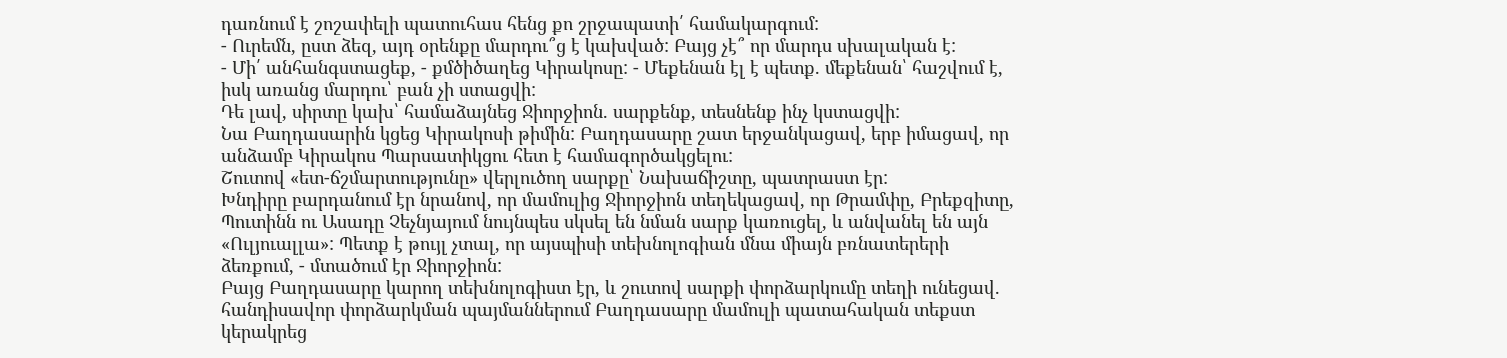դառնում է շոշափելի պատուհաս հենց քո շրջապատի՛ համակարգում:
- Ուրեմն, ըստ ձեզ, այդ օրենքը մարդու՞ց է կախված: Բայց չէ՞ որ մարդս սխալական է:
- Մի՛ անհանգստացեք, - քմծիծաղեց Կիրակոսը: - Մեքենան էլ է պետք. մեքենան՝ հաշվում է, իսկ առանց մարդու՝ բան չի ստացվի:
Դե լավ, սիրտը կախ՝ համաձայնեց Ջիորջիոն. սարքենք, տեսնենք ինչ կստացվի:
Նա Բաղդասարին կցեց Կիրակոսի թիմին: Բաղդասարը շատ երջանկացավ, երբ իմացավ, որ անձամբ Կիրակոս Պարսատիկցու հետ է համագործակցելու:
Շուտով «ետ-ճշմարտությունը» վերլուծող սարքը՝ Նախաճիշտը, պատրաստ էր:
Խնդիրը բարդանում էր նրանով, որ մամուլից Ջիորջիոն տեղեկացավ, որ Թրամփը, Բրեքզիտը, Պուտինն ու Ասադը Չեչնյայում նույնպես սկսել են նման սարք կառուցել, և անվանել են այն «Ուլյուալլա»: Պետք է թույլ չտալ, որ այսպիսի տեխնոլոգիան մնա միայն բռնատերերի ձեռքում, - մտածում էր Ջիորջիոն:
Բայց Բաղդասարը կարող տեխնոլոգիստ էր, և շուտով սարքի փորձարկումը տեղի ունեցավ. հանդիսավոր փորձարկման պայմաններում Բաղդասարը մամուլի պատահական տեքստ կերակրեց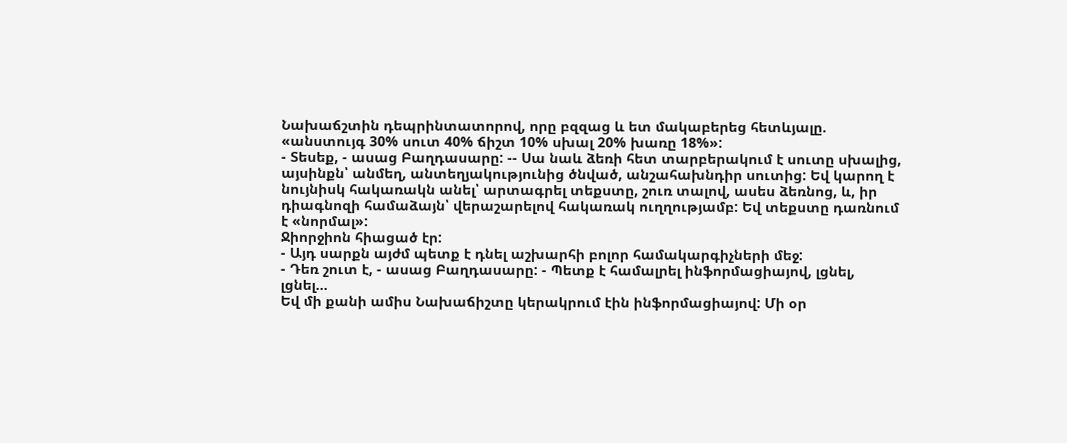Նախաճշտին դեպրինտատորով, որը բզզաց և ետ մակաբերեց հետևյալը. «անստույգ 30% սուտ 40% ճիշտ 10% սխալ 20% խառը 18%»:
- Տեսեք, - ասաց Բաղդասարը: -- Սա նաև ձեռի հետ տարբերակում է սուտը սխալից, այսինքն՝ անմեղ, անտեղյակությունից ծնված, անշահախնդիր սուտից: Եվ կարող է նույնիսկ հակառակն անել՝ արտագրել տեքստը, շուռ տալով, ասես ձեռնոց, և, իր դիագնոզի համաձայն՝ վերաշարելով հակառակ ուղղությամբ: Եվ տեքստը դառնում է «նորմալ»:
Ջիորջիոն հիացած էր:
- Այդ սարքն այժմ պետք է դնել աշխարհի բոլոր համակարգիչների մեջ:
- Դեռ շուտ է, - ասաց Բաղդասարը: - Պետք է համալրել ինֆորմացիայով, լցնել, լցնել...
Եվ մի քանի ամիս Նախաճիշտը կերակրում էին ինֆորմացիայով: Մի օր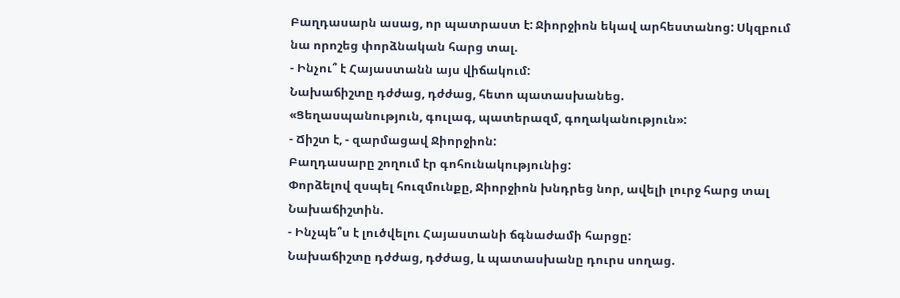Բաղդասարն ասաց, որ պատրաստ է: Ջիորջիոն եկավ արհեստանոց: Սկզբում նա որոշեց փորձնական հարց տալ.
- Ինչու՞ է Հայաստանն այս վիճակում:
Նախաճիշտը դժժաց, դժժաց, հետո պատասխանեց.
«Ցեղասպանություն, գուլագ, պատերազմ, գողականություն»:
- Ճիշտ է, - զարմացավ Ջիորջիոն:
Բաղդասարը շողում էր գոհունակությունից:
Փորձելով զսպել հուզմունքը, Ջիորջիոն խնդրեց նոր, ավելի լուրջ հարց տալ Նախաճիշտին.
- Ինչպե՞ս է լուծվելու Հայաստանի ճգնաժամի հարցը:
Նախաճիշտը դժժաց, դժժաց, և պատասխանը դուրս սողաց.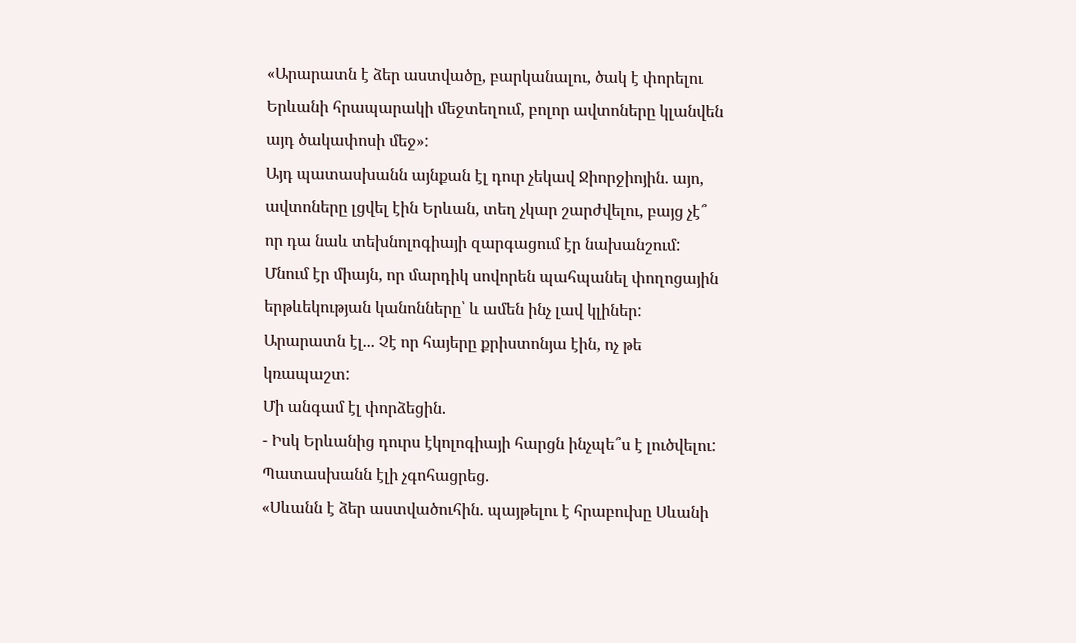«Արարատն է ձեր աստվածը, բարկանալու, ծակ է փորելու Երևանի հրապարակի մեջտեղում, բոլոր ավտոները կլանվեն այդ ծակափոսի մեջ»:
Այդ պատասխանն այնքան էլ դուր չեկավ Ջիորջիոյին. այո, ավտոները լցվել էին Երևան, տեղ չկար շարժվելու, բայց չէ՞ որ դա նաև տեխնոլոգիայի զարգացում էր նախանշում: Մնում էր միայն, որ մարդիկ սովորեն պահպանել փողոցային երթևեկության կանոնները՝ և ամեն ինչ լավ կլիներ: Արարատն էլ... Չէ որ հայերը քրիստոնյա էին, ոչ թե կռապաշտ:
Մի անգամ էլ փորձեցին.
- Իսկ Երևանից դուրս էկոլոգիայի հարցն ինչպե՞ս է լուծվելու:
Պատասխանն էլի չգոհացրեց.
«Սևանն է ձեր աստվածուհին. պայթելու է հրաբուխը Սևանի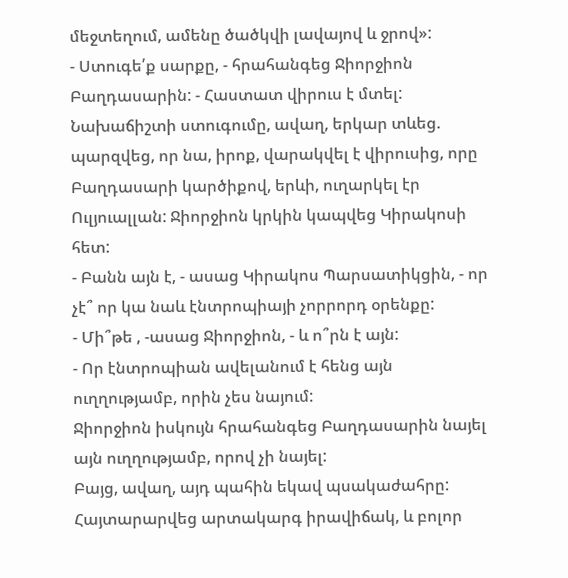մեջտեղում, ամենը ծածկվի լավայով և ջրով»:
- Ստուգե՛ք սարքը, - հրահանգեց Ջիորջիոն Բաղդասարին: - Հաստատ վիրուս է մտել:
Նախաճիշտի ստուգումը, ավաղ, երկար տևեց. պարզվեց, որ նա, իրոք, վարակվել է վիրուսից, որը Բաղդասարի կարծիքով, երևի, ուղարկել էր Ուլյուալլան: Ջիորջիոն կրկին կապվեց Կիրակոսի հետ:
- Բանն այն է, - ասաց Կիրակոս Պարսատիկցին, - որ չէ՞ որ կա նաև էնտրոպիայի չորրորդ օրենքը:
- Մի՞թե , -ասաց Ջիորջիոն, - և ո՞րն է այն:
- Որ էնտրոպիան ավելանում է հենց այն ուղղությամբ, որին չես նայում:
Ջիորջիոն իսկույն հրահանգեց Բաղդասարին նայել այն ուղղությամբ, որով չի նայել:
Բայց, ավաղ, այդ պահին եկավ պսակաժահրը: Հայտարարվեց արտակարգ իրավիճակ, և բոլոր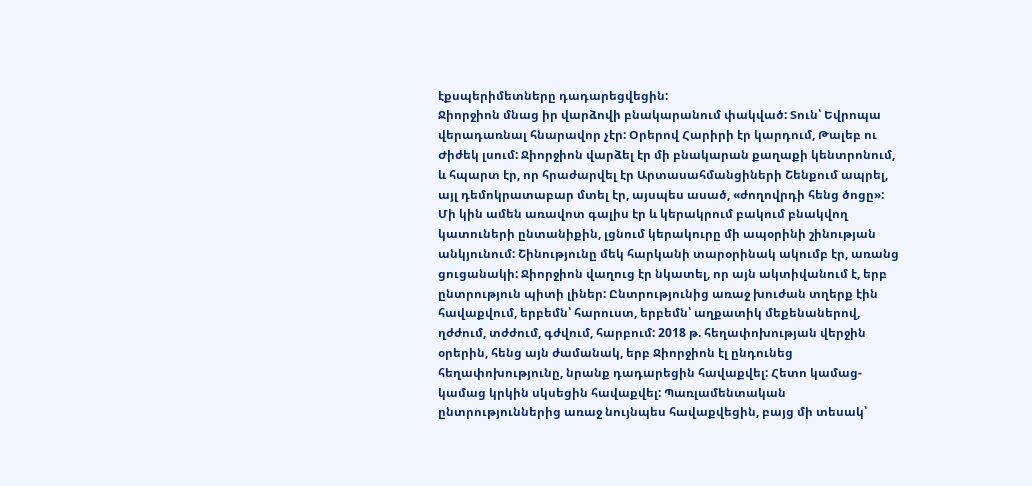էքսպերիմետները դադարեցվեցին:
Ջիորջիոն մնաց իր վարձովի բնակարանում փակված: Տուն՝ Եվրոպա վերադառնալ հնարավոր չէր: Օրերով Հարիրի էր կարդում, Թալեբ ու Ժիժեկ լսում: Ջիորջիոն վարձել էր մի բնակարան քաղաքի կենտրոնում, և հպարտ էր, որ հրաժարվել էր Արտասահմանցիների Շենքում ապրել, այլ դեմոկրատաբար մտել էր, այսպես ասած, «ժողովրդի հենց ծոցը»: Մի կին ամեն առավոտ գալիս էր և կերակրում բակում բնակվող կատուների ընտանիքին, լցնում կերակուրը մի ապօրինի շինության անկյունում: Շինությունը մեկ հարկանի տարօրինակ ակումբ էր, առանց ցուցանակի: Ջիորջիոն վաղուց էր նկատել, որ այն ակտիվանում է, երբ ընտրություն պիտի լիներ: Ընտրությունից առաջ խուժան տղերք էին հավաքվում, երբեմն՝ հարուստ, երբեմն՝ աղքատիկ մեքենաներով, ղժժում, տժժում, գժվում, հարբում: 2018 թ. հեղափոխության վերջին օրերին, հենց այն ժամանակ, երբ Ջիորջիոն էլ ընդունեց հեղափոխությունը, նրանք դադարեցին հավաքվել: Հետո կամաց-կամաց կրկին սկսեցին հավաքվել: Պառլամենտական ընտրություններից առաջ նույնպես հավաքվեցին, բայց մի տեսակ՝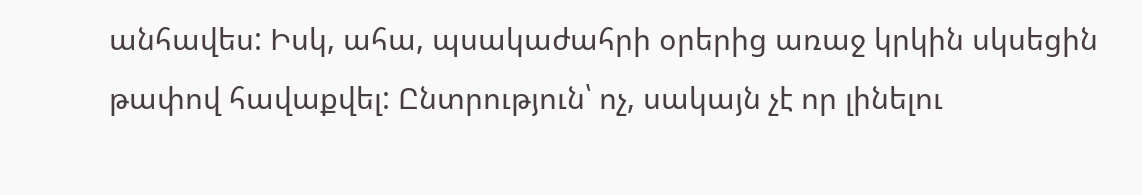անհավես: Իսկ, ահա, պսակաժահրի օրերից առաջ կրկին սկսեցին թափով հավաքվել: Ընտրություն՝ ոչ, սակայն չէ որ լինելու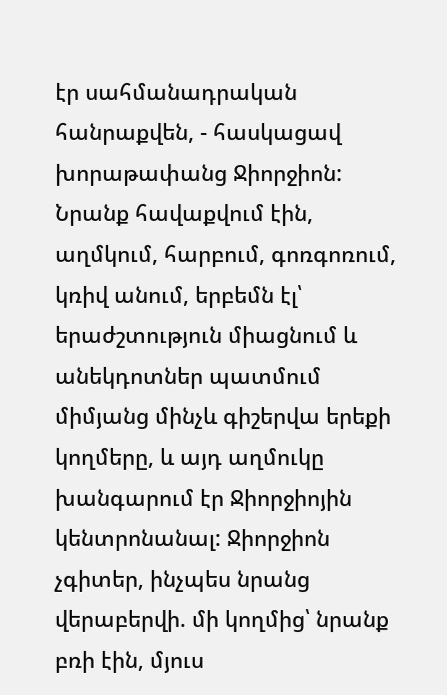էր սահմանադրական հանրաքվեն, - հասկացավ խորաթափանց Ջիորջիոն:
Նրանք հավաքվում էին, աղմկում, հարբում, գոռգոռում, կռիվ անում, երբեմն էլ՝ երաժշտություն միացնում և անեկդոտներ պատմում միմյանց մինչև գիշերվա երեքի կողմերը, և այդ աղմուկը խանգարում էր Ջիորջիոյին կենտրոնանալ: Ջիորջիոն չգիտեր, ինչպես նրանց վերաբերվի. մի կողմից՝ նրանք բռի էին, մյուս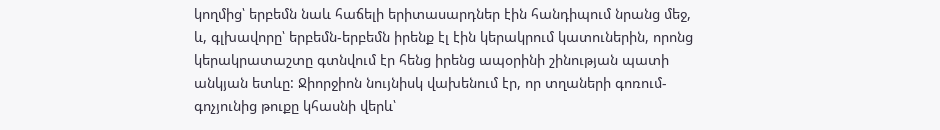կողմից՝ երբեմն նաև հաճելի երիտասարդներ էին հանդիպում նրանց մեջ, և, գլխավորը՝ երբեմն-երբեմն իրենք էլ էին կերակրում կատուներին, որոնց կերակրատաշտը գտնվում էր հենց իրենց ապօրինի շինության պատի անկյան ետևը: Ջիորջիոն նույնիսկ վախենում էր, որ տղաների գոռում-գոչյունից թուքը կհասնի վերև՝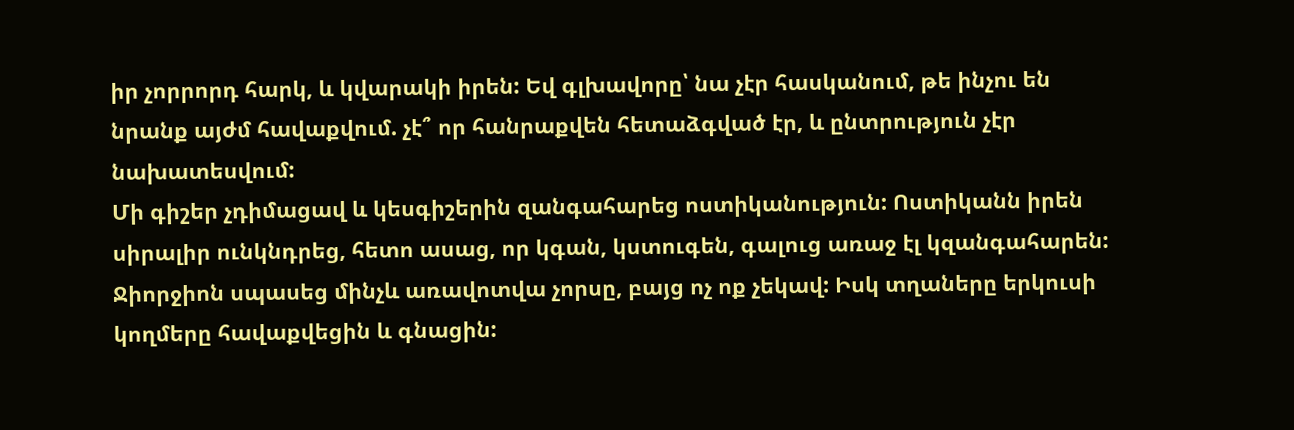իր չորրորդ հարկ, և կվարակի իրեն: Եվ գլխավորը՝ նա չէր հասկանում, թե ինչու են նրանք այժմ հավաքվում. չէ՞ որ հանրաքվեն հետաձգված էր, և ընտրություն չէր նախատեսվում:
Մի գիշեր չդիմացավ և կեսգիշերին զանգահարեց ոստիկանություն: Ոստիկանն իրեն սիրալիր ունկնդրեց, հետո ասաց, որ կգան, կստուգեն, գալուց առաջ էլ կզանգահարեն: Ջիորջիոն սպասեց մինչև առավոտվա չորսը, բայց ոչ ոք չեկավ: Իսկ տղաները երկուսի կողմերը հավաքվեցին և գնացին: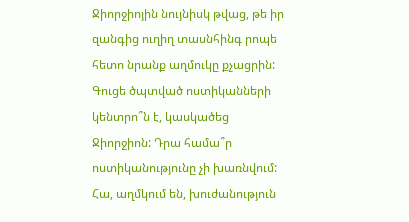Ջիորջիոյին նույնիսկ թվաց, թե իր զանգից ուղիղ տասնհինգ րոպե հետո նրանք աղմուկը քչացրին: Գուցե ծպտված ոստիկանների կենտրո՞ն է, կասկածեց Ջիորջիոն: Դրա համա՞ր ոստիկանությունը չի խառնվում: Հա, աղմկում են, խուժանություն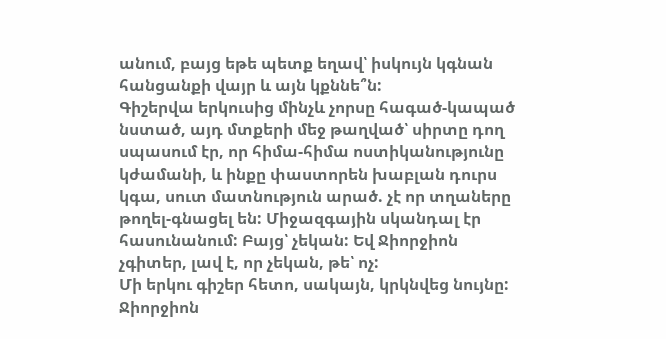անում, բայց եթե պետք եղավ՝ իսկույն կգնան հանցանքի վայր և այն կքննե՞ն:
Գիշերվա երկուսից մինչև չորսը հագած-կապած նստած, այդ մտքերի մեջ թաղված՝ սիրտը դող սպասում էր, որ հիմա-հիմա ոստիկանությունը կժամանի, և ինքը փաստորեն խաբլան դուրս կգա, սուտ մատնություն արած. չէ որ տղաները թողել-գնացել են: Միջազգային սկանդալ էր հասունանում: Բայց՝ չեկան: Եվ Ջիորջիոն չգիտեր, լավ է, որ չեկան, թե՝ ոչ:
Մի երկու գիշեր հետո, սակայն, կրկնվեց նույնը: Ջիորջիոն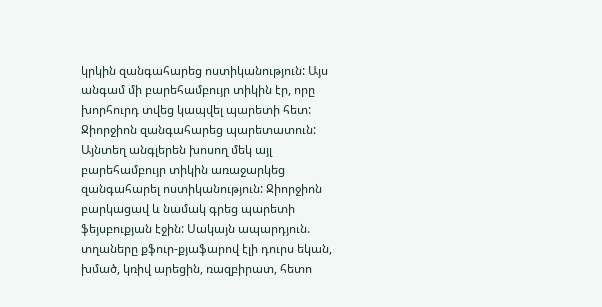կրկին զանգահարեց ոստիկանություն: Այս անգամ մի բարեհամբույր տիկին էր, որը խորհուրդ տվեց կապվել պարետի հետ: Ջիորջիոն զանգահարեց պարետատուն: Այնտեղ անգլերեն խոսող մեկ այլ բարեհամբույր տիկին առաջարկեց զանգահարել ոստիկանություն: Ջիորջիոն բարկացավ և նամակ գրեց պարետի ֆեյսբուքյան էջին: Սակայն ապարդյուն. տղաները քֆուր-քյաֆարով էլի դուրս եկան, խմած, կռիվ արեցին, ռազբիրատ, հետո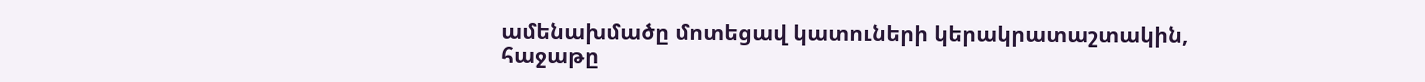ամենախմածը մոտեցավ կատուների կերակրատաշտակին, հաջաթը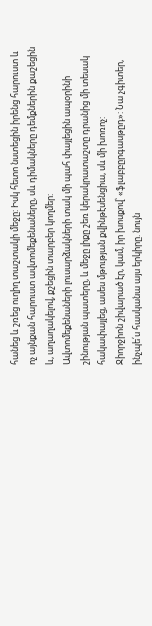հանեց և շռեց ուղիղ տաշտակի մեջը: Իսկ հետո նստեցին իրենց հարուստ և ոչ այնքան հարուստ ավտոմեքենաները, սև դիմակները դեմքներին քաշեցին և, աղաղակելով, քշեցին տարբեր կողմեր:
Ավտոմեքենաների լուսարձակների տակ մի պահ փայլեցին ապօրինի շինության պատերը, և մեջը լիքը շեռ կերակրատաշտը դրանից մի տեսակ հակափայլեց, ասես մթության քվինթէսենցիա, սև մի խոռոչ:
Ջիորջիոն շիվարած էր, կամ, իր խոսքով՝ «ֆլաբբըրգասթըդ»: Նա չգիտեր, ինչպե՛ս հասկանա այս երկիրը. նույն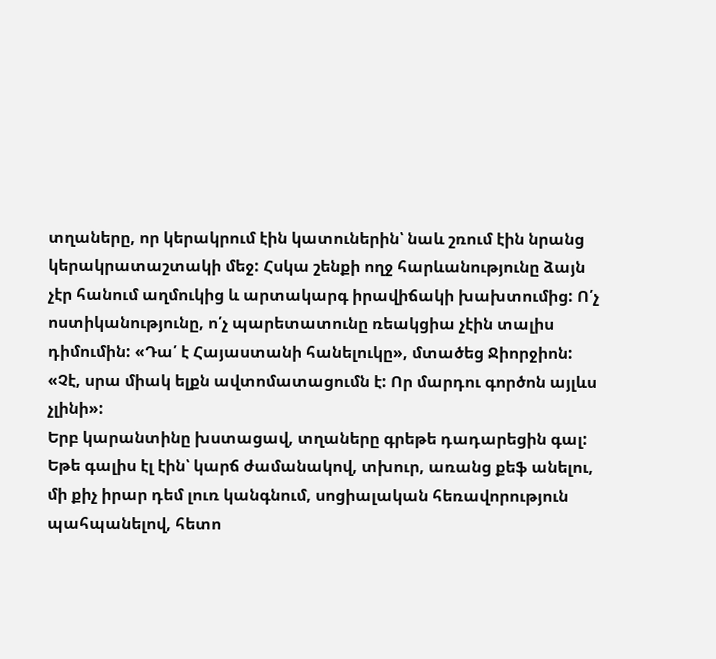տղաները, որ կերակրում էին կատուներին՝ նաև շռում էին նրանց կերակրատաշտակի մեջ: Հսկա շենքի ողջ հարևանությունը ձայն չէր հանում աղմուկից և արտակարգ իրավիճակի խախտումից: Ո՛չ ոստիկանությունը, ո՛չ պարետատունը ռեակցիա չէին տալիս դիմումին: «Դա՛ է Հայաստանի հանելուկը», մտածեց Ջիորջիոն: «Չէ, սրա միակ ելքն ավտոմատացումն է: Որ մարդու գործոն այլևս չլինի»:
Երբ կարանտինը խստացավ, տղաները գրեթե դադարեցին գալ: Եթե գալիս էլ էին՝ կարճ ժամանակով, տխուր, առանց քեֆ անելու, մի քիչ իրար դեմ լուռ կանգնում, սոցիալական հեռավորություն պահպանելով, հետո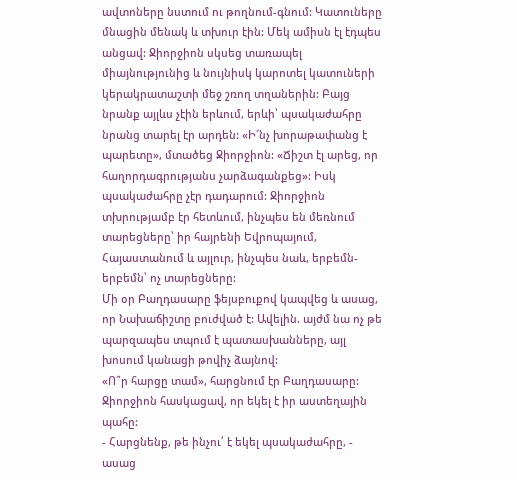ավտոները նստում ու թողնում-գնում: Կատուները մնացին մենակ և տխուր էին: Մեկ ամիսն էլ էդպես անցավ: Ջիորջիոն սկսեց տառապել միայնությունից և նույնիսկ կարոտել կատուների կերակրատաշտի մեջ շռող տղաներին: Բայց նրանք այլևս չէին երևում, երևի՝ պսակաժահրը նրանց տարել էր արդեն: «Ի՜նչ խորաթափանց է պարետը», մտածեց Ջիորջիոն: «Ճիշտ էլ արեց, որ հաղորդագրությանս չարձագանքեց»: Իսկ պսակաժահրը չէր դադարում: Ջիորջիոն տխրությամբ էր հետևում, ինչպես են մեռնում տարեցները՝ իր հայրենի Եվրոպայում, Հայաստանում և այլուր, ինչպես նաև, երբեմն-երբեմն՝ ոչ տարեցները:
Մի օր Բաղդասարը ֆեյսբուքով կապվեց և ասաց, որ Նախաճիշտը բուժված է: Ավելին. այժմ նա ոչ թե պարզապես տպում է պատասխանները, այլ խոսում կանացի թովիչ ձայնով:
«Ո՞ր հարցը տամ», հարցնում էր Բաղդասարը:
Ջիորջիոն հասկացավ, որ եկել է իր աստեղային պահը:
- Հարցնենք, թե ինչու՛ է եկել պսակաժահրը, - ասաց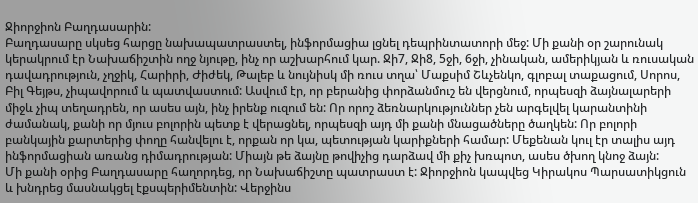Ջիորջիոն Բաղդասարին:
Բաղդասարը սկսեց հարցը նախապատրաստել, ինֆորմացիա լցնել դեպրինտատորի մեջ: Մի քանի օր շարունակ կերակրում էր Նախաճիշտին ողջ նյութը, ինչ որ աշխարհում կար. Ջի7, Ջի8, 5ջի, 6ջի, չինական, ամերիկյան և ռուսական դավադրություն, չղջիկ, Հարիրի, Ժիժեկ, Թալեբ և նույնիսկ մի ռուս տղա՝ Մաքսիմ Շևչենկո, գլոբալ տաքացում, Սորոս, Բիլ Գեյթս, չիպավորում և պատվաստում: Ասվում էր, որ բերանից փորձանմուշ են վերցնում, որպեսզի ձայնալարերի միջև չիպ տեղադրեն, որ ասես այն, ինչ իրենք ուզում են: Որ որոշ ձեռնարկություններ չեն արգելվել կարանտինի ժամանակ, քանի որ մյուս բոլորին պետք է վերացնել, որպեսզի այդ մի քանի մնացածները ծաղկեն: Որ բոլորի բանկային քարտերից փողը հանվելու է, որքան որ կա, պետության կարիքների համար: Մեքենան կուլ էր տալիս այդ ինֆորմացիան առանց դիմադրության: Միայն թե ձայնը թովիչից դարձավ մի քիչ խռպոտ, ասես ծխող կնոջ ձայն:
Մի քանի օրից Բաղդասարը հաղորդեց, որ Նախաճիշտը պատրաստ է: Ջիորջիոն կապվեց Կիրակոս Պարսատիկցուն և խնդրեց մասնակցել էքսպերիմենտին: Վերջինս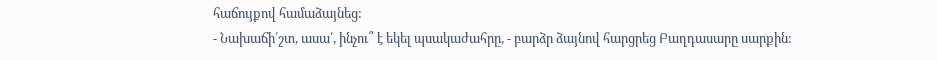հաճույքով համաձայնեց:
- Նախաճի՛շտ, ասա՛, ինչու՞ է եկել պսակաժահրը, - բարձր ձայնով հարցրեց Բաղդասարը սարքին: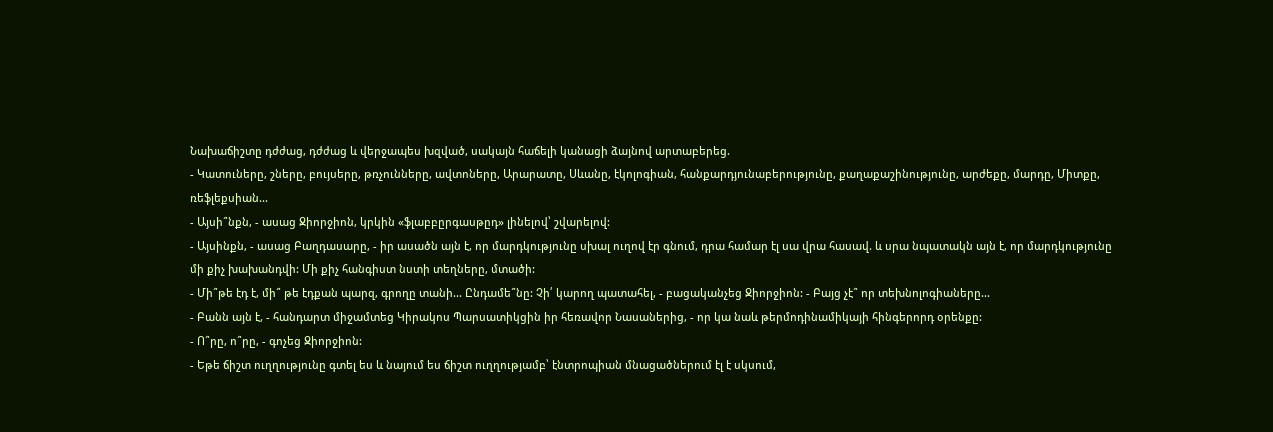Նախաճիշտը դժժաց, դժժաց և վերջապես խզված, սակայն հաճելի կանացի ձայնով արտաբերեց.
- Կատուները, շները, բույսերը, թռչունները, ավտոները, Արարատը, Սևանը, էկոլոգիան, հանքարդյունաբերությունը, քաղաքաշինությունը, արժեքը, մարդը, Միտքը, ռեֆլեքսիան...
- Այսի՞նքն, - ասաց Ջիորջիոն, կրկին «ֆլաբբըրգասթըդ» լինելով՝ շվարելով:
- Այսինքն, - ասաց Բաղդասարը, - իր ասածն այն է, որ մարդկությունը սխալ ուղով էր գնում, դրա համար էլ սա վրա հասավ. և սրա նպատակն այն է, որ մարդկությունը մի քիչ խախանդվի: Մի քիչ հանգիստ նստի տեղները, մտածի:
- Մի՞թե էդ է, մի՞ թե էդքան պարզ, գրողը տանի... Ընդամե՞նը: Չի՛ կարող պատահել, - բացականչեց Ջիորջիոն: - Բայց չէ՞ որ տեխնոլոգիաները...
- Բանն այն է, - հանդարտ միջամտեց Կիրակոս Պարսատիկցին իր հեռավոր Նասաներից, - որ կա նաև թերմոդինամիկայի հինգերորդ օրենքը:
- Ո՞րը, ո՞րը, - գոչեց Ջիորջիոն:
- Եթե ճիշտ ուղղությունը գտել ես և նայում ես ճիշտ ուղղությամբ՝ էնտրոպիան մնացածներում էլ է սկսում,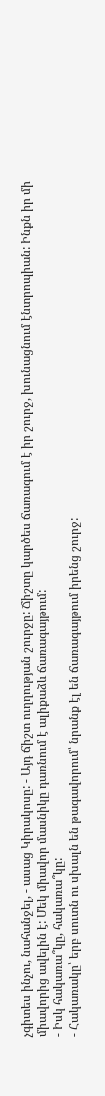չգիտես ինչու, նահանջել, - ասաց Կիրակոսը: - Այդ ճիշտ ուղղության շուրջը: Ճիշտը կարծես ճառագում է իր շուրջ, խունացնում էնտրոպիան: Ինքն իր մի միավորից ավելին է: Մեկ միավոր մասնիկը դառնում է ալիքաձև ճառագայթում:
- Իսկ հակառա՞կը, հակառա՞կը:
- Հակառակը՝ երբ սուտն ու սխալն են թագավորում՝ նրանք էլ են ճառագայթում իրենց շուրջ: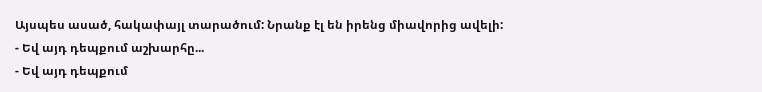Այսպես ասած, հակափայլ տարածում: Նրանք էլ են իրենց միավորից ավելի:
- Եվ այդ դեպքում աշխարհը...
- Եվ այդ դեպքում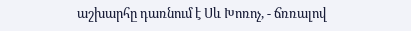աշխարհը դառնում է Սև Խոռոչ, - ճռռալով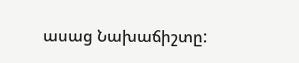ասաց Նախաճիշտը: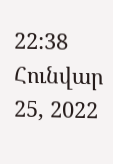22:38 Հունվար 25, 2022